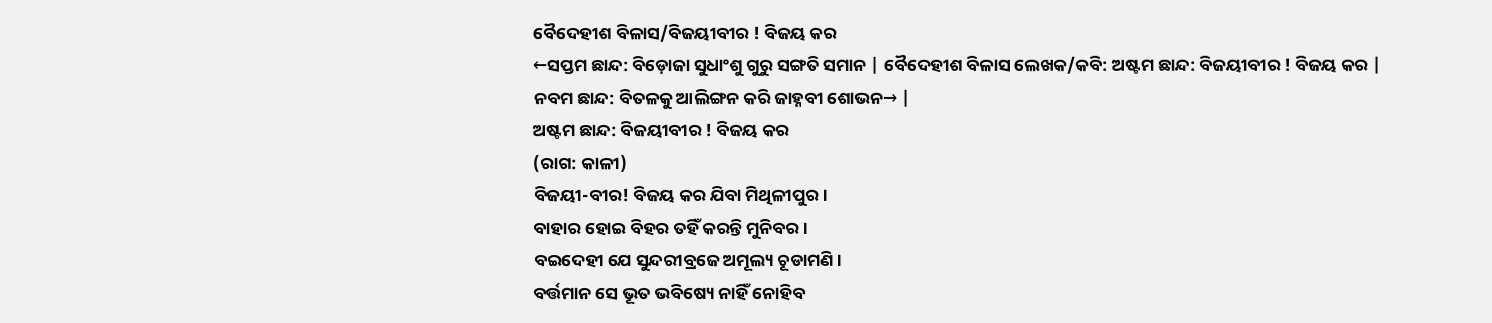ବୈଦେହୀଶ ବିଳାସ/ବିଜୟୀବୀର ! ବିଜୟ କର
←ସପ୍ତମ ଛାନ୍ଦ: ବିଡ଼ୋଜା ସୁଧାଂଶୁ ଗୁରୁ ସଙ୍ଗତି ସମାନ | ବୈଦେହୀଶ ବିଳାସ ଲେଖକ/କବି: ଅଷ୍ଟମ ଛାନ୍ଦ: ବିଜୟୀବୀର ! ବିଜୟ କର |
ନବମ ଛାନ୍ଦ: ବିତଳକୁ ଆଲିଙ୍ଗନ କରି ଜାହ୍ନବୀ ଶୋଭନ→ |
ଅଷ୍ଟମ ଛାନ୍ଦ: ବିଜୟୀବୀର ! ବିଜୟ କର
(ରାଗ: କାଳୀ)
ବିଜୟୀ-ବୀର! ବିଜୟ କର ଯିବା ମିଥିଳୀପୁର।
ବାହାର ହୋଇ ବିହର ତହିଁ କରନ୍ତି ମୁନିବର।
ବଇଦେହୀ ଯେ ସୁନ୍ଦରୀବ୍ରଜେ ଅମୂଲ୍ୟ ଚୂଡାମଣି।
ବର୍ତ୍ତମାନ ସେ ଭୂତ ଭବିଷ୍ୟେ ନାହିଁ ନୋହିବ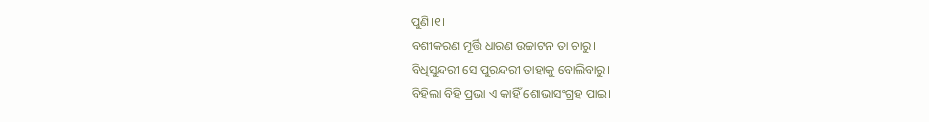ପୁଣି।୧।
ବଶୀକରଣ ମୂର୍ତ୍ତି ଧାରଣ ଉଚ୍ଚାଟନ ତା ଚାରୁ।
ବିଧିସୁନ୍ଦରୀ ସେ ପୁରନ୍ଦରୀ ତାହାକୁ ବୋଲିବାରୁ।
ବିହିଲା ବିହି ପ୍ରଭା ଏ କାହିଁ ଶୋଭାସଂଗ୍ରହ ପାଇ।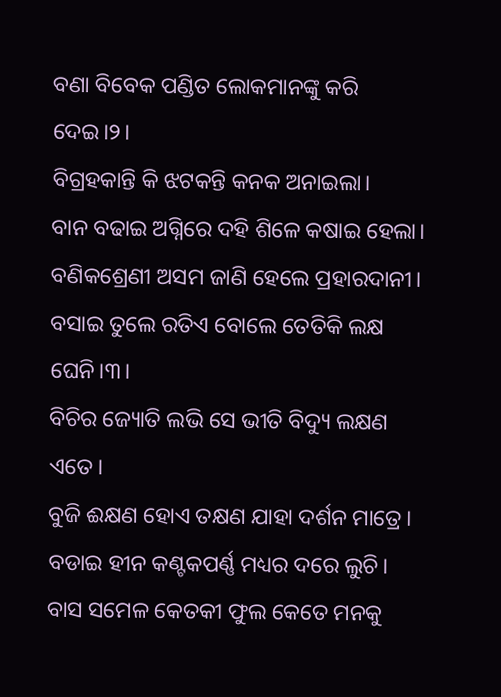ବଣା ବିବେକ ପଣ୍ଡିତ ଲୋକମାନଙ୍କୁ କରି ଦେଇ।୨।
ବିଗ୍ରହକାନ୍ତି କି ଝଟକନ୍ତି କନକ ଅନାଇଲା।
ବାନ ବଢାଇ ଅଗ୍ନିରେ ଦହି ଶିଳେ କଷାଇ ହେଲା।
ବଣିକଶ୍ରେଣୀ ଅସମ ଜାଣି ହେଲେ ପ୍ରହାରଦାନୀ।
ବସାଇ ତୁଲେ ରତିଏ ବୋଲେ ତେତିକି ଲକ୍ଷ ଘେନି।୩।
ବିଚିର ଜ୍ୟୋତି ଲଭି ସେ ଭୀତି ବିଦ୍ୟୁ ଲକ୍ଷଣ ଏତେ।
ବୁଜି ଈକ୍ଷଣ ହୋଏ ତକ୍ଷଣ ଯାହା ଦର୍ଶନ ମାତ୍ରେ।
ବଡାଇ ହୀନ କଣ୍ଟକପର୍ଣ୍ଣ ମଧ୍ୟର ଦରେ ଲୁଚି।
ବାସ ସମେଳ କେତକୀ ଫୁଲ କେତେ ମନକୁ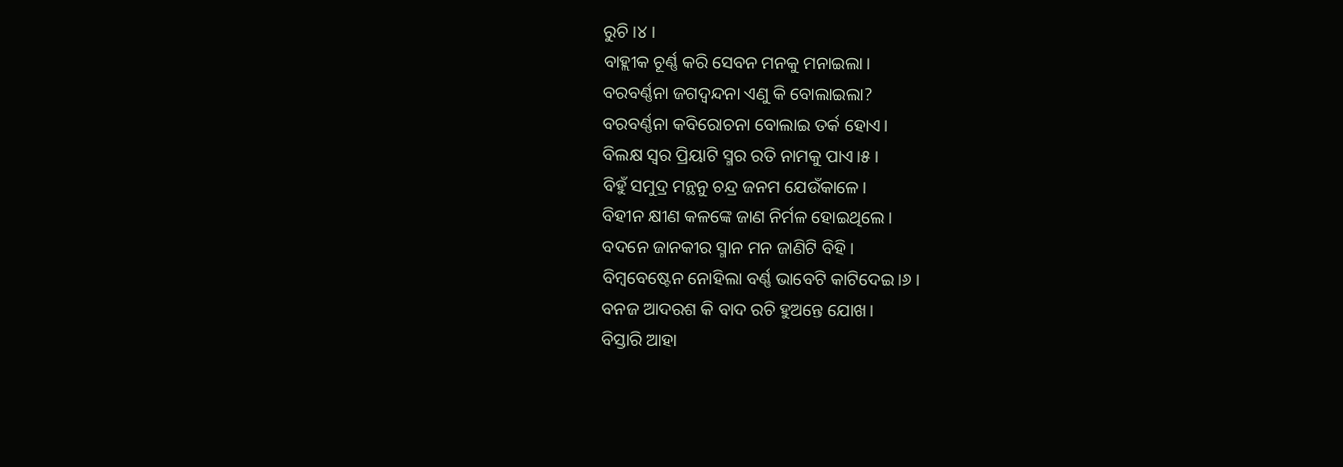ରୁଚି।୪।
ବାହ୍ଲୀକ ଚୂର୍ଣ୍ଣ କରି ସେବନ ମନକୁ ମନାଇଲା।
ବରବର୍ଣ୍ଣନା ଜଗଦ୍ବନ୍ଦନା ଏଣୁ କି ବୋଲାଇଲା?
ବରବର୍ଣ୍ଣନା କବିରୋଚନା ବୋଲାଇ ତର୍କ ହୋଏ।
ବିଲକ୍ଷ ସ୍ୱର ପ୍ରିୟାଟି ସ୍ମର ରତି ନାମକୁ ପାଏ।୫।
ବିହୁଁ ସମୁଦ୍ର ମନ୍ଥନୁ ଚନ୍ଦ୍ର ଜନମ ଯେଉଁକାଳେ।
ବିହୀନ କ୍ଷୀଣ କଳଙ୍କେ ଜାଣ ନିର୍ମଳ ହୋଇଥିଲେ।
ବଦନେ ଜାନକୀର ସ୍ମାନ ମନ ଜାଣିଟି ବିହି।
ବିମ୍ବବେଷ୍ଟେନ ନୋହିଲା ବର୍ଣ୍ଣ ଭାବେଟି କାଟିଦେଇ।୬।
ବନଜ ଆଦରଶ କି ବାଦ ରଚି ହୁଅନ୍ତେ ଯୋଖ।
ବିସ୍ତାରି ଆହା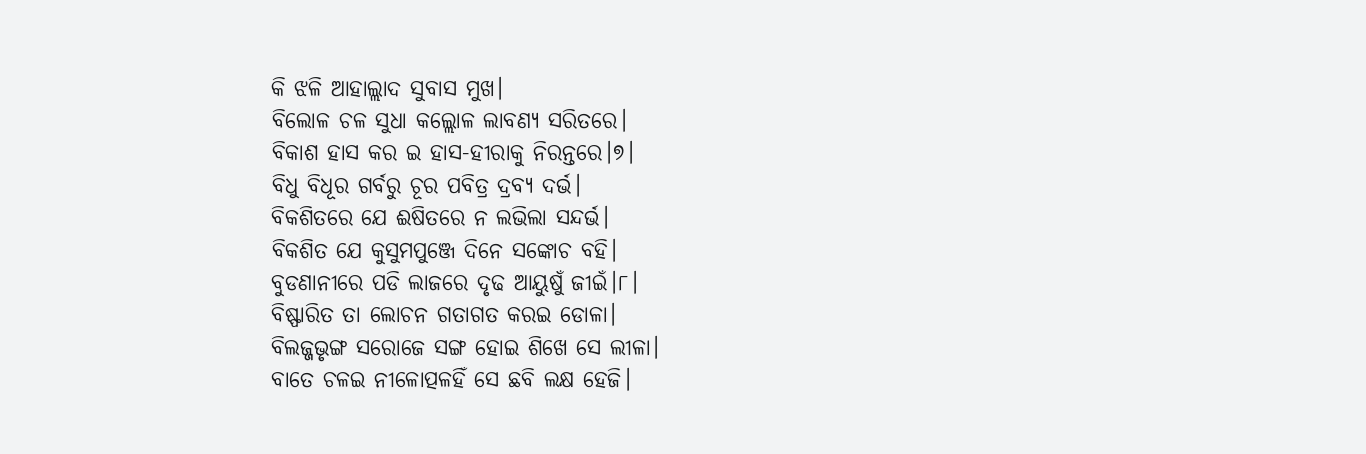କି ଝଳି ଆହାଲ୍ଲାଦ ସୁବାସ ମୁଖ।
ବିଲୋଳ ଚଳ ସୁଧା କଲ୍ଲୋଳ ଲାବଣ୍ୟ ସରିତରେ।
ବିକାଶ ହାସ କର ଇ ହାସ-ହୀରାକୁ ନିରନ୍ତରେ।୭।
ବିଧୁ ବିଧୂର ଗର୍ବରୁ ଚୂର ପବିତ୍ର ଦ୍ରବ୍ୟ ଦର୍ଭ।
ବିକଶିତରେ ଯେ ଈଷିତରେ ନ ଲଭିଲା ସନ୍ଦର୍ଭ।
ବିକଶିତ ଯେ କୁସୁମପୁଞ୍ଜେ ଦିନେ ସଙ୍କୋଚ ବହି।
ବୁଡଣାନୀରେ ପଡି ଲାଜରେ ଦୃଢ ଆୟୁଷୁଁ ଜୀଇଁ।୮।
ବିଷ୍ଫାରିତ ତା ଲୋଚନ ଗତାଗତ କରଇ ଡୋଳା।
ବିଲଜ୍ଜଭୃଙ୍ଗ ସରୋଜେ ସଙ୍ଗ ହୋଇ ଶିଖେ ସେ ଲୀଳା।
ବାତେ ଚଳଇ ନୀଳୋତ୍ପଳହିଁ ସେ ଛବି ଲକ୍ଷ ହେଜି।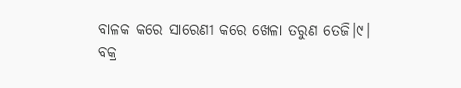ବାଳକ କରେ ସାରେଣୀ କରେ ଖେଳା ତରୁଣ ତେଜି।୯।
ବକ୍ର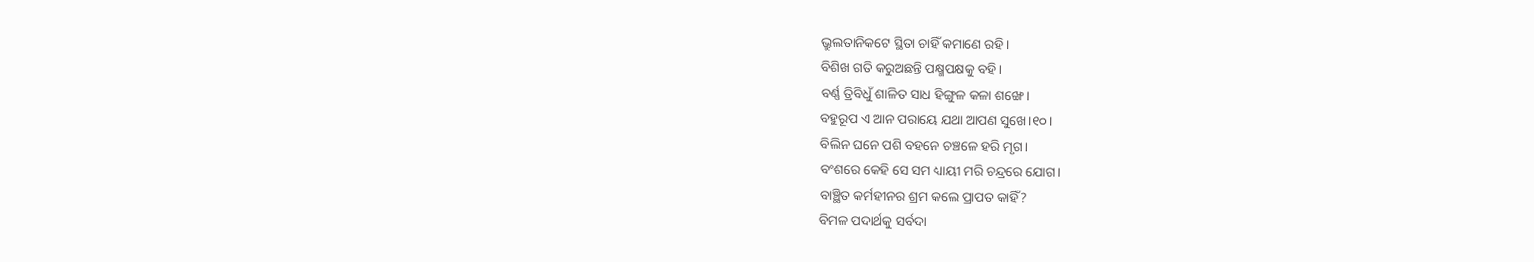ଭ୍ରୁଲତାନିକଟେ ସ୍ଥିତା ଚାହିଁ କମାଣେ ରହି।
ବିଶିଖ ଗତି କରୁଅଛନ୍ତି ପକ୍ଷ୍ମପକ୍ଷକୁ ବହି।
ବର୍ଣ୍ଣ ତ୍ରିବିଧୁଁ ଶାଳିତ ସାଧ ହିଙ୍ଗୁଳ କଳା ଶଙ୍ଖେ।
ବହୁରୂପ ଏ ଆନ ପରାୟେ ଯଥା ଆପଣ ସୁଖେ।୧୦।
ବିଲିନ ଘନେ ପଶି ବହନେ ଚଞ୍ଚଳେ ହରି ମୃଗ।
ବଂଶରେ କେହି ସେ ସମ ଧ୍ୟାୟୀ ମରି ଚନ୍ଦ୍ରରେ ଯୋଗ।
ବାଞ୍ଛିତ କର୍ମହୀନର ଶ୍ରମ କଲେ ପ୍ରାପତ କାହିଁ?
ବିମଳ ପଦାର୍ଥକୁ ସର୍ବଦା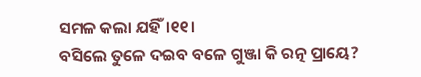ସମଳ କଲା ଯହିଁ।୧୧।
ବସିଲେ ତୁଳେ ଦଇବ ବଳେ ଗୁଞ୍ଜା କି ରତ୍ନ ପ୍ରାୟେ?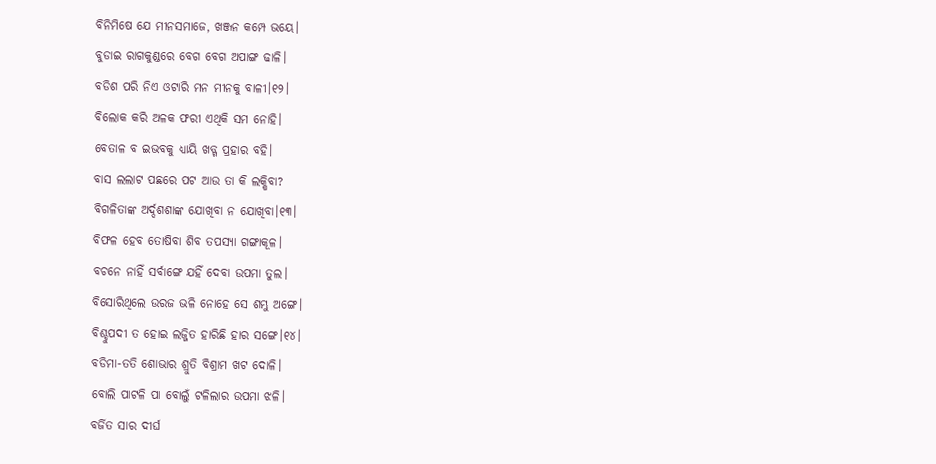ବିନିମିଷେ ଯେ ମୀନସମାଜେ, ଖଞ୍ଜନ କମ୍ପେ ଭୟେ।
ବୁଡାଇ ରାଗକୁଣ୍ଡରେ ବେଗ ବେଗ ଅପାଙ୍ଗ ଢାଳି।
ବଡିଶ ପରି ନିଏ ଓଟାରି ମନ ମୀନକୁ ବାଳୀ।୧୨।
ବିଲୋକ କରି ଅଳକ ଫରୀ ଏଥିକି ସମ ନୋହି।
ବେତାଳ ବ ଇଭବକୁ ଧ୍ୟାୟି ଖଡ୍ଗ ପ୍ରହାର ବହି।
ବାସ ଲଲାଟ ପଛରେ ପଟ ଆଉ ତା କି ଲକ୍ଷିବା?
ବିଗଳିତାଙ୍କ ଅର୍ଦ୍ଦଶଶାଙ୍କ ଯୋଖିବା ନ ଯୋଖିବା।୧୩।
ବିଫଳ ହେବ ତୋଷିବା ଶିବ ତପସ୍ୟା ଗଙ୍ଗାକୂଳ।
ବଚନେ ନାହିଁ ସର୍ବାଙ୍ଗେ ଯହିଁ ଦେବା ଉପମା ତୁଲ।
ବିସୋରିଥିଲେ ଉରଜ ଭଳି ନୋହେ ସେ ଶମ୍ଭୁ ଅଙ୍ଗେ।
ବିଶ୍ଚୁପଦୀ ତ ହୋଇ ଲଜ୍ଜିତ ହାରିଛି ହାର ସଙ୍ଗେ।୧୪।
ବଡିମା-ତତି ଶୋଭାର ଶ୍ରୁତି ବିଶ୍ରାମ ଖଟ ଦୋଳି।
ବୋଲି ପାଟଳି ପା ବୋଲୁଁ ଟଳିଲାର ଉପମା ଝଳି।
ବର୍ଜିତ ସାର ଦୀର୍ଘ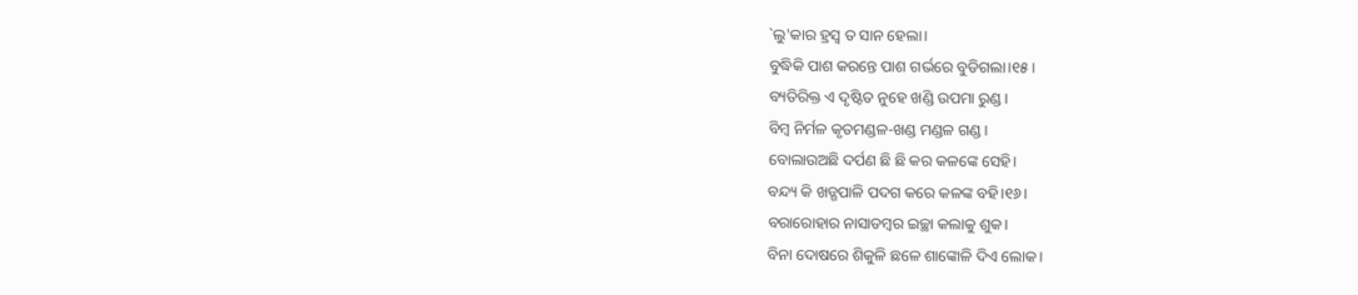`ଲୁ'କାର ହ୍ରସ୍ୱ ତ ସାନ ହେଲା।
ବୁଦ୍ଧିକି ପାଶ କରନ୍ତେ ପାଶ ଗର୍ଭରେ ବୁଡିଗଲା।୧୫।
ବ୍ୟତିରିକ୍ତ ଏ ଦୃଷ୍ଟିତ ନୁହେ ଖଣ୍ଡି ଉପମା ରୁଣ୍ଡ।
ବିମ୍ବ ନିର୍ମଳ କୃତମଣ୍ଡଳ-ଖଣ୍ଡ ମଣ୍ଡଳ ଗଣ୍ଡ।
ବୋଲାଉଅଛି ଦର୍ପଣ ଛି ଛି କର କଳଙ୍କେ ସେହି।
ବନ୍ଦ୍ୟ କି ଖଡ୍ଗପାଳି ପଦଗ କରେ କଳଙ୍କ ବହି।୧୬।
ବରାରୋହାର ନାସାଡମ୍ବର ଇଚ୍ଛା କଲାକୁ ଶୁକ।
ବିନା ଦୋଷରେ ଶିକୁଳି ଛଳେ ଶାଙ୍କୋଳି ଦିଏ ଲୋକ।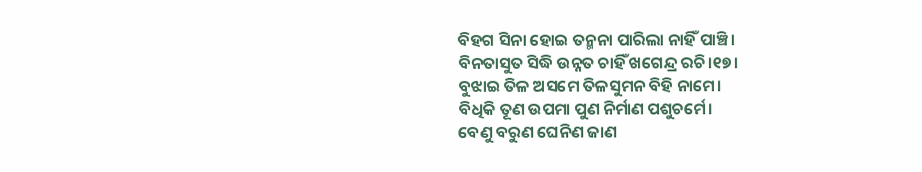ବିହଗ ସିନା ହୋଇ ତନ୍ମନା ପାରିଲା ନାହିଁ ପାଞ୍ଚି।
ବିନତାସୁତ ସିଦ୍ଧି ଉନ୍ନତ ଚାହିଁ ଖଗେନ୍ଦ୍ର ରଚି।୧୭।
ବୁଝାଇ ତିଳ ଅସମେ ତିଳସୁମନ ବିହି ନାମେ।
ବିଧିକି ତୂଣ ଉପମା ପୁଣ ନିର୍ମାଣ ପଶୁଚର୍ମେ।
ବେଣୁ ବରୁଣ ଘେନିଣ ଜାଣ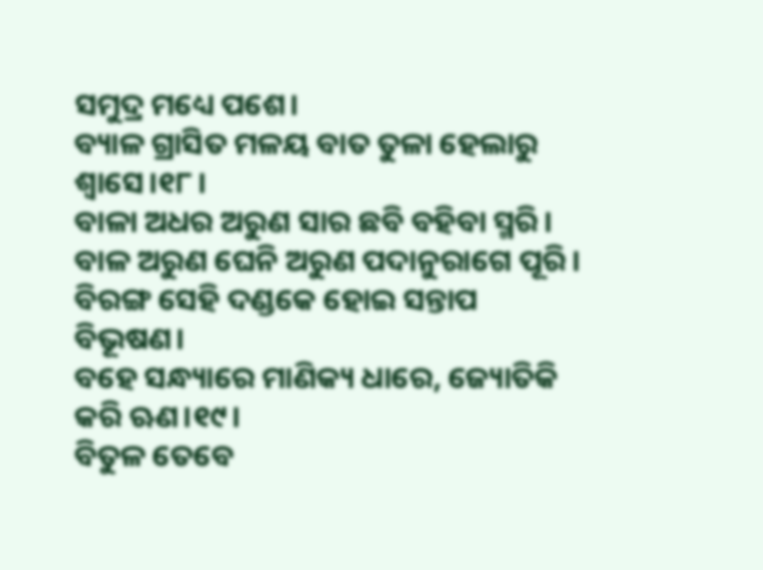ସମୁଦ୍ର ମଧ୍ୟେ ପଶେ।
ବ୍ୟାଳ ଗ୍ରାସିତ ମଳୟ ବାତ ତୁଳା ହେଲାରୁ ଶ୍ୱାସେ।୧୮।
ବାଳା ଅଧର ଅରୁଣ ସାର ଛବି ବହିବା ସ୍ମରି।
ବାଳ ଅରୁଣ ଘେନି ଅରୁଣ ପଦାନୁରାଗେ ପୂରି।
ବିରଙ୍ଗ ସେହି ଦଣ୍ଡକେ ହୋଇ ସନ୍ତାପ ବିଭୂଷଣ।
ବହେ ସନ୍ଧ୍ୟାରେ ମାଣିକ୍ୟ ଧାରେ, ଜ୍ୟୋତିକି କରି ଋଣ।୧୯।
ବିତୁଳ ତେବେ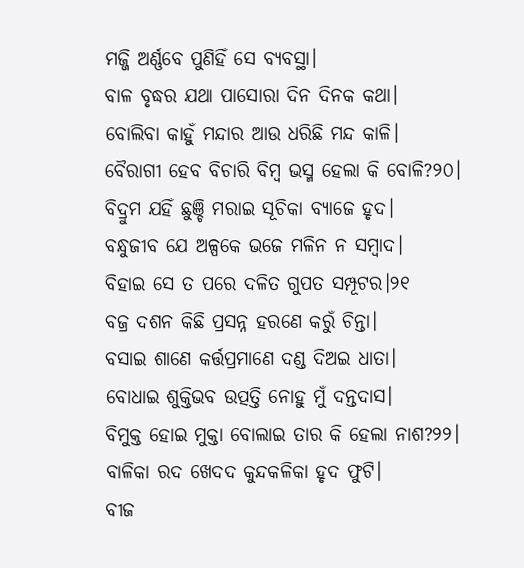ମଜ୍ଜି ଅର୍ଣ୍ଣବେ ପୁଣିହିଁ ସେ ବ୍ୟବସ୍ଥା।
ବାଳ ବୃଦ୍ଧର ଯଥା ପାସୋରା ଦିନ ଦିନକ କଥା।
ବୋଲିବା କାହୁଁ ମନ୍ଦାର ଆଉ ଧରିଛି ମନ୍ଦ କାଳି।
ବୈରାଗୀ ହେବ ବିଚାରି ବିମ୍ବ ଭସ୍ମ ହେଲା କି ବୋଳି?୨୦।
ବିଦ୍ରୁମ ଯହିଁ ଛୁଞ୍ଚି ମରାଇ ସୂଚିକା ବ୍ୟାଜେ ହୃଦ।
ବନ୍ଧୁଜୀବ ଯେ ଅଳ୍ପକେ ଭଜେ ମଳିନ ନ ସମ୍ବାଦ।
ବିହାଇ ସେ ତ ପରେ ଦଳିତ ଗୁପତ ସମ୍ପୂଟର।୨୧
ବଜ୍ର ଦଶନ କିଛି ପ୍ରସନ୍ନ ହରଣେ କରୁଁ ଚିନ୍ତା।
ବସାଇ ଶାଣେ କର୍ତ୍ତପ୍ରମାଣେ ଦଣ୍ଡ ଦିଅଇ ଧାତା।
ବୋଧାଇ ଶୁକ୍ତିଭବ ଉତ୍ପତ୍ତି ନୋହୁ ମୁଁ ଦନ୍ତଦାସ।
ବିମୁକ୍ତ ହୋଇ ମୁକ୍ତା ବୋଲାଇ ତାର କି ହେଲା ନାଶ?୨୨।
ବାଳିକା ରଦ ଖେଦଦ କୁନ୍ଦକଳିକା ହୃଦ ଫୁଟି।
ବୀଜ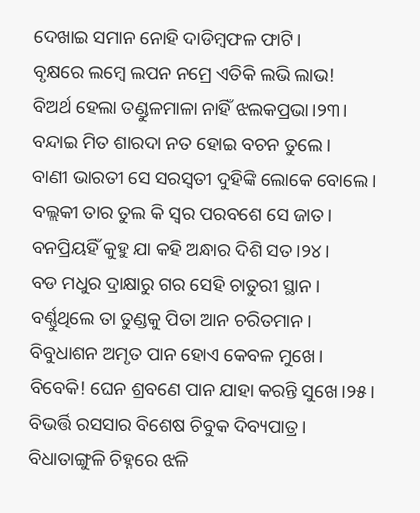ଦେଖାଇ ସମାନ ନୋହି ଦାଡିମ୍ବଫଳ ଫାଟି।
ବୃକ୍ଷରେ ଲମ୍ବେ ଲପନ ନମ୍ରେ ଏତିକି ଲଭି ଲାଭ!
ବିଅର୍ଥ ହେଲା ତଣ୍ଡୁଳମାଳା ନାହିଁ ଝଲକପ୍ରଭା।୨୩।
ବନ୍ଦାଇ ମିତ ଶାରଦା ନତ ହୋଇ ବଚନ ତୁଲେ।
ବାଣୀ ଭାରତୀ ସେ ସରସ୍ୱତୀ ଦୁହିଙ୍କି ଲୋକେ ବୋଲେ।
ବଲ୍ଲକୀ ତାର ତୁଲ କି ସ୍ୱର ପରବଶେ ସେ ଜାତ।
ବନପ୍ରିୟହିଁ କୁହୁ ଯା କହି ଅନ୍ଧାର ଦିଶି ସତ।୨୪।
ବଡ ମଧୁର ଦ୍ରାକ୍ଷାରୁ ଗର ସେହି ଚାତୁରୀ ସ୍ଥାନ।
ବର୍ଣ୍ଣୁଥିଲେ ତା ତୁଣ୍ଡକୁ ପିତା ଆନ ଚରିତମାନ।
ବିବୁଧାଶନ ଅମୃତ ପାନ ହୋଏ କେବଳ ମୁଖେ।
ବିବେକି! ଘେନ ଶ୍ରବଣେ ପାନ ଯାହା କରନ୍ତି ସୁଖେ।୨୫।
ବିଭର୍ତ୍ତି ରସସାର ବିଶେଷ ଚିବୁକ ଦିବ୍ୟପାତ୍ର।
ବିଧାତାଙ୍ଗୁଳି ଚିହ୍ନରେ ଝଳି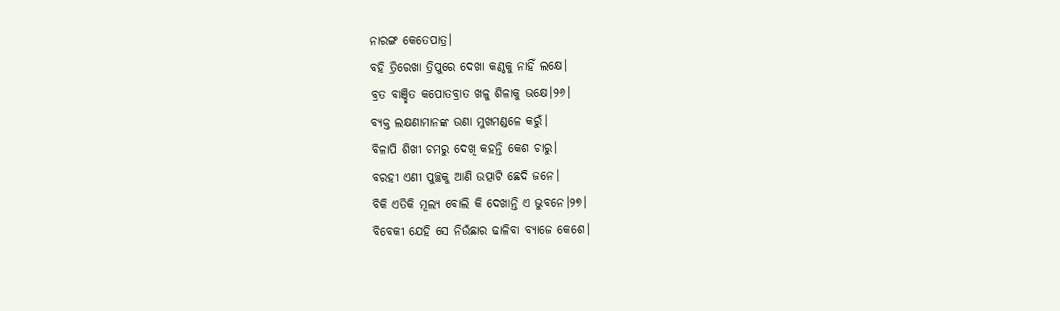ନାରଙ୍ଗ କେତେପାତ୍ର।
ବହି ତ୍ରିରେଖା ତ୍ରିପୁରେ ଦେଖା କଣ୍ଠକୁ ନାହିଁ ଲକ୍ଷେ।
ବ୍ରତ ବାଞ୍ଛିତ କପୋତବ୍ରାତ ଖଳୁ ଶିଳାକୁ ଭକ୍ଷେ।୨୬।
ବ୍ୟକ୍ତ ଲକ୍ଷଣାମାନଙ୍କ ଉଣା ମୁଖମଣ୍ଡଳେ କରୁଁ।
ବିଳାପି ଶିଖୀ ଚମରୁ ଦେଖି କହନ୍ତି କେଶ ଚାରୁ।
ବରହୀ ଏଣୀ ପୁଚ୍ଛକୁ ଆଣି ଉତ୍ପାଟି ଛେଦି ଜନେ।
ବିକି ଏତିକି ମୂଲ୍ୟ ବୋଲି କି ଦେଖାନ୍ତି ଏ ଭୁବନେ।୨୭।
ବିବେକୀ ଯେହି ସେ ନିଉଁଛାର ଢାଳିବା ବ୍ୟାଜେ କେଶେ।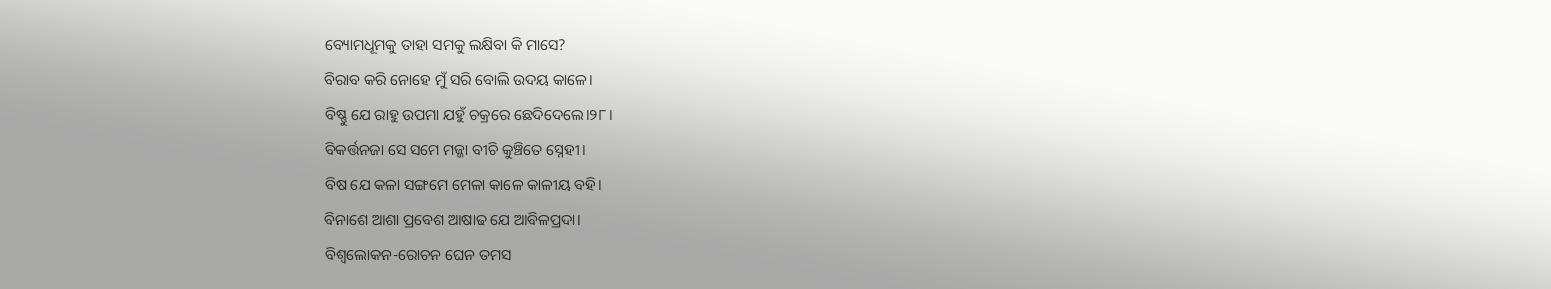ବ୍ୟୋମଧୂମକୁ ତାହା ସମକୁ ଲକ୍ଷିବା କି ମାସେ?
ବିରାବ କରି ନୋହେ ମୁଁ ସରି ବୋଲି ଉଦୟ କାଳେ।
ବିଷ୍ଣୁ ଯେ ରାହୁ ଉପମା ଯହୁଁ ଚକ୍ରରେ ଛେଦିଦେଲେ।୨୮।
ବିକର୍ତ୍ତନଜା ସେ ସମେ ମଜ୍ଜା ବୀଚି କୁଞ୍ଚିତେ ସ୍ନେହୀ।
ବିଷ ଯେ କଳା ସଙ୍ଗମେ ମେଳା କାଳେ କାଳୀୟ ବହି।
ବିନାଶେ ଆଶା ପ୍ରବେଶ ଆଷାଢ ଯେ ଆବିଳପ୍ରଦା।
ବିଶ୍ୱଲୋକନ-ରୋଚନ ଘେନ ତମସ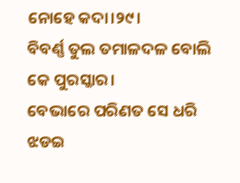ନୋହେ କଦା।୨୯।
ବିବର୍ଣ୍ଣ ତୁଲ ତମାଳଦଳ ବୋଲି କେ ପୁରସ୍କାର।
ବେଭାରେ ପରିଣତ ସେ ଧରି ଝଡଇ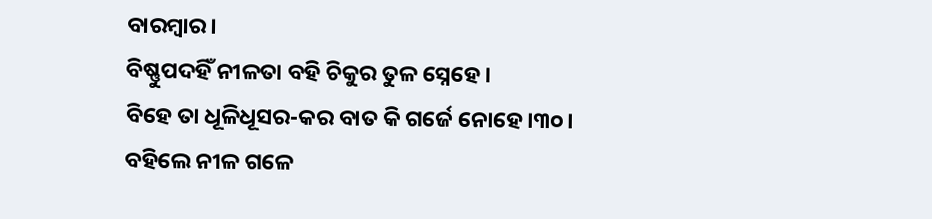ବାରମ୍ବାର।
ବିଷ୍ଣୁପଦହିଁ ନୀଳତା ବହି ଚିକୁର ତୁଳ ସ୍ନେହେ।
ବିହେ ତା ଧୂଳିଧୂସର-କର ବାତ କି ଗର୍ଜେ ନୋହେ।୩୦।
ବହିଲେ ନୀଳ ଗଳେ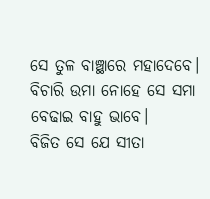ସେ ତୁଳ ବାଞ୍ଛାରେ ମହାଦେବେ।
ବିଚାରି ଉମା ନୋହେ ସେ ସମା ବେଢାଇ ବାହୁ ଭାବେ।
ବିଜିତ ସେ ଯେ ସୀତା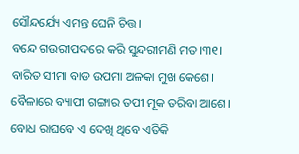ସୌନ୍ଦର୍ଯ୍ୟେ ଏମନ୍ତ ଘେନି ଚିତ୍ତ।
ବନ୍ଦେ ଗଉରୀପଦରେ କରି ସୁନ୍ଦରୀମଣି ମତ।୩୧।
ବାରିତ ସୀମା ବାଡ ଉପମା ଅଳକା ମୁଖ କେଶେ।
ବୈଳାରେ ବ୍ୟାପୀ ଗଙ୍ଗାର ତପୀ ମୂକ ତରିବା ଆଶେ।
ବୋଧ ରାଘବେ ଏ ଦେଖି ଥିବେ ଏତିକି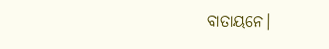ବାତାୟନେ।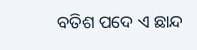ବତିଶ ପଦେ ଏ ଛାନ୍ଦ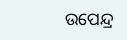ଉପେନ୍ଦ୍ର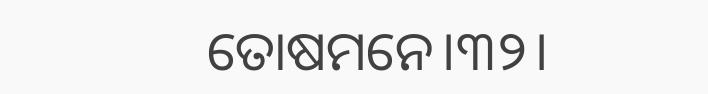ତୋଷମନେ।୩୨।